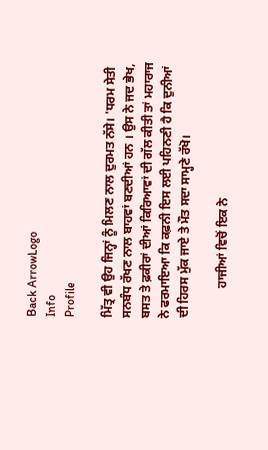Back ArrowLogo
Info
Profile

ਮਿੱਤ੍ਰ ਵੀ ਉਹ ਜਿਨ੍ਹਾਂ ਨੂੰ ਮਿਲਣ ਨਾਲ ਦੁਰਮਤ ਨੱਸੇ। 'ਧਰਮ ਸੇਤੀ ਸਨਬੰਧ ਰੱਖਣ ਨਾਲ ਬਾਹਵਾਂ ਬਣਦੀਆਂ ਹਨ । ਉਸ ਨੇ ਜਦ ਭੇਖ, ਬਸਤ ਤੇ ਫ਼ਕੀਰਾਂ ਦੀਆਂ ਕਿਰਿਆਵਾਂ ਦੀ ਗੱਲ ਕੀਤੀ ਤਾਂ ਮਹਾਰਾਜ ਨੇ ਫਰਮਾਇਆ ਕਿ ਕਫ਼ਨੀ ਇਸ ਲਈ ਪਹਿਨਣੀ ਹੈ ਕਿ ਦੁਨੀਆਂ ਦੀ ਹਿਰਸ ਮੁੱਕ ਜਾਏ ਤੇ ਮੌਤ ਸਦਾ ਸਾਮ੍ਹਣੇ ਰੱਖੋ।

          ਹਾਜੀਆਂ ਵਿਚੋਂ ਇਕ ਨੇ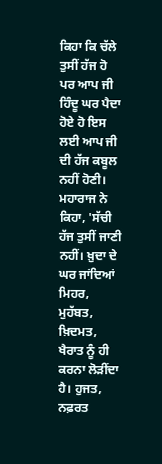ਕਿਹਾ ਕਿ ਚੱਲੇ ਤੁਸੀਂ ਹੱਜ ਹੋ ਪਰ ਆਪ ਜੀ ਹਿੰਦੂ ਘਰ ਪੈਦਾ ਹੋਏ ਹੋ ਇਸ ਲਈ ਆਪ ਜੀ ਦੀ ਹੱਜ ਕਬੂਲ ਨਹੀਂ ਹੋਣੀ। ਮਹਾਰਾਜ ਨੇ ਕਿਹਾ, 'ਸੱਚੀ ਹੱਜ ਤੁਸੀਂ ਜਾਣੀ ਨਹੀਂ। ਖ਼ੁਦਾ ਦੇ ਘਰ ਜਾਂਦਿਆਂ ਮਿਹਰ, ਮੁਹੱਬਤ, ਖ਼ਿਦਮਤ, ਖੈਰਾਤ ਨੂੰ ਹੀ ਕਰਨਾ ਲੋੜੀਂਦਾ ਹੈ। ਹੁਜਤ, ਨਫ਼ਰਤ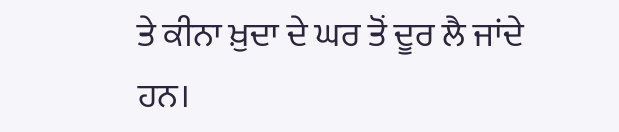ਤੇ ਕੀਨਾ ਖ਼ੁਦਾ ਦੇ ਘਰ ਤੋਂ ਦੂਰ ਲੈ ਜਾਂਦੇ ਹਨ।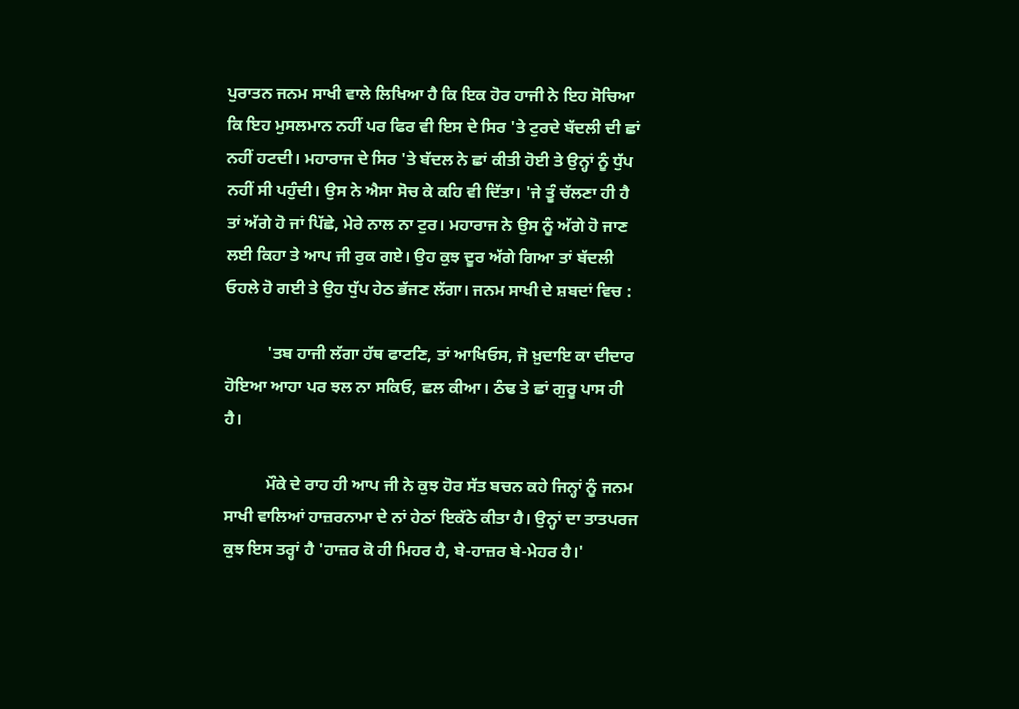ਪੁਰਾਤਨ ਜਨਮ ਸਾਖੀ ਵਾਲੇ ਲਿਖਿਆ ਹੈ ਕਿ ਇਕ ਹੋਰ ਹਾਜੀ ਨੇ ਇਹ ਸੋਚਿਆ ਕਿ ਇਹ ਮੁਸਲਮਾਨ ਨਹੀਂ ਪਰ ਫਿਰ ਵੀ ਇਸ ਦੇ ਸਿਰ 'ਤੇ ਟੁਰਦੇ ਬੱਦਲੀ ਦੀ ਛਾਂ ਨਹੀਂ ਹਟਦੀ। ਮਹਾਰਾਜ ਦੇ ਸਿਰ 'ਤੇ ਬੱਦਲ ਨੇ ਛਾਂ ਕੀਤੀ ਹੋਈ ਤੇ ਉਨ੍ਹਾਂ ਨੂੰ ਧੁੱਪ ਨਹੀਂ ਸੀ ਪਹੁੰਦੀ। ਉਸ ਨੇ ਐਸਾ ਸੋਚ ਕੇ ਕਹਿ ਵੀ ਦਿੱਤਾ। 'ਜੇ ਤੂੰ ਚੱਲਣਾ ਹੀ ਹੈ ਤਾਂ ਅੱਗੇ ਹੋ ਜਾਂ ਪਿੱਛੇ, ਮੇਰੇ ਨਾਲ ਨਾ ਟੁਰ। ਮਹਾਰਾਜ ਨੇ ਉਸ ਨੂੰ ਅੱਗੇ ਹੋ ਜਾਣ ਲਈ ਕਿਹਾ ਤੇ ਆਪ ਜੀ ਰੁਕ ਗਏ। ਉਹ ਕੁਝ ਦੂਰ ਅੱਗੇ ਗਿਆ ਤਾਂ ਬੱਦਲੀ ਓਹਲੇ ਹੋ ਗਈ ਤੇ ਉਹ ਧੁੱਪ ਹੇਠ ਭੱਜਣ ਲੱਗਾ। ਜਨਮ ਸਾਖੀ ਦੇ ਸ਼ਬਦਾਂ ਵਿਚ :

          'ਤਬ ਹਾਜੀ ਲੱਗਾ ਹੱਥ ਫਾਟਣਿ, ਤਾਂ ਆਖਿਓਸ, ਜੋ ਖ਼ੁਦਾਇ ਕਾ ਦੀਦਾਰ ਹੋਇਆ ਆਹਾ ਪਰ ਝਲ ਨਾ ਸਕਿਓ, ਛਲ ਕੀਆ। ਠੰਢ ਤੇ ਛਾਂ ਗੁਰੂ ਪਾਸ ਹੀ ਹੈ।

          ਮੌਕੇ ਦੇ ਰਾਹ ਹੀ ਆਪ ਜੀ ਨੇ ਕੁਝ ਹੋਰ ਸੱਤ ਬਚਨ ਕਹੇ ਜਿਨ੍ਹਾਂ ਨੂੰ ਜਨਮ ਸਾਖੀ ਵਾਲਿਆਂ ਹਾਜ਼ਰਨਾਮਾ ਦੇ ਨਾਂ ਹੇਠਾਂ ਇਕੱਠੇ ਕੀਤਾ ਹੈ। ਉਨ੍ਹਾਂ ਦਾ ਤਾਤਪਰਜ ਕੁਝ ਇਸ ਤਰ੍ਹਾਂ ਹੈ 'ਹਾਜ਼ਰ ਕੋ ਹੀ ਮਿਹਰ ਹੈ, ਬੇ-ਹਾਜ਼ਰ ਬੇ-ਮੇਹਰ ਹੈ।'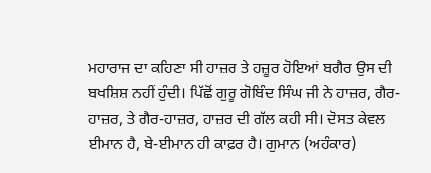ਮਹਾਰਾਜ ਦਾ ਕਹਿਣਾ ਸੀ ਹਾਜ਼ਰ ਤੇ ਹਜ਼ੂਰ ਹੋਇਆਂ ਬਗੈਰ ਉਸ ਦੀ ਬਖਸ਼ਿਸ਼ ਨਹੀਂ ਹੁੰਦੀ। ਪਿੱਛੋਂ ਗੁਰੂ ਗੋਬਿੰਦ ਸਿੰਘ ਜੀ ਨੇ ਹਾਜ਼ਰ, ਗੈਰ-ਹਾਜ਼ਰ, ਤੇ ਗੈਰ-ਹਾਜ਼ਰ, ਹਾਜ਼ਰ ਦੀ ਗੱਲ ਕਹੀ ਸੀ। ਦੋਸਤ ਕੇਵਲ ਈਮਾਨ ਹੈ, ਬੇ-ਈਮਾਨ ਹੀ ਕਾਫ਼ਰ ਹੈ। ਗੁਮਾਨ (ਅਹੰਕਾਰ)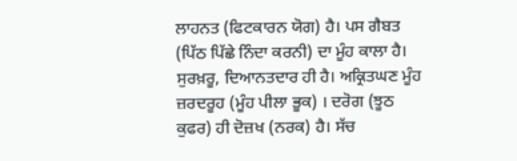ਲਾਹਨਤ (ਫਿਟਕਾਰਨ ਯੋਗ) ਹੈ। ਪਸ ਗੈਬਤ (ਪਿੱਠ ਪਿੱਛੇ ਨਿੰਦਾ ਕਰਨੀ) ਦਾ ਮੂੰਹ ਕਾਲਾ ਹੈ। ਸੁਰਖ਼ਰੂ, ਦਿਆਨਤਦਾਰ ਹੀ ਹੈ। ਅਕ੍ਰਿਤਘਣ ਮੂੰਹ ਜ਼ਰਦਰੂਹ (ਮੂੰਹ ਪੀਲਾ ਭੂਕ) । ਦਰੋਗ (ਝੂਠ ਕੁਫਰ) ਹੀ ਦੋਜ਼ਖ (ਨਰਕ) ਹੈ। ਸੱਚ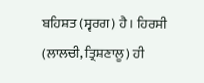ਬਹਿਸ਼ਤ (ਸ੍ਵਰਗ) ਹੈ। ਹਿਰਸੀ (ਲਾਲਚੀ, ਤ੍ਰਿਸ਼ਣਾਲੂ) ਹੀ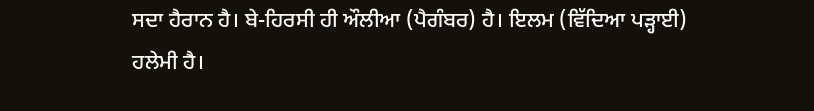ਸਦਾ ਹੈਰਾਨ ਹੈ। ਬੇ-ਹਿਰਸੀ ਹੀ ਔਲੀਆ (ਪੈਗੰਬਰ) ਹੈ। ਇਲਮ (ਵਿੱਦਿਆ ਪੜ੍ਹਾਈ) ਹਲੇਮੀ ਹੈ।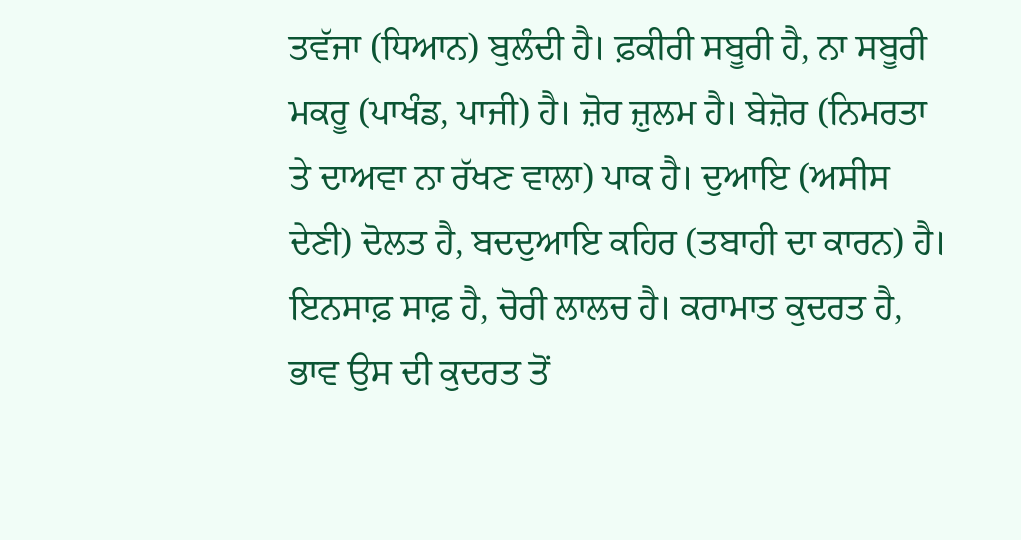ਤਵੱਜਾ (ਧਿਆਨ) ਬੁਲੰਦੀ ਹੈ। ਫ਼ਕੀਰੀ ਸਬੂਰੀ ਹੈ, ਨਾ ਸਬੂਰੀ ਮਕਰੂ (ਪਾਖੰਡ, ਪਾਜੀ) ਹੈ। ਜ਼ੋਰ ਜ਼ੁਲਮ ਹੈ। ਬੇਜ਼ੋਰ (ਨਿਮਰਤਾ ਤੇ ਦਾਅਵਾ ਨਾ ਰੱਖਣ ਵਾਲਾ) ਪਾਕ ਹੈ। ਦੁਆਇ (ਅਸੀਸ ਦੇਣੀ) ਦੋਲਤ ਹੈ, ਬਦਦੁਆਇ ਕਹਿਰ (ਤਬਾਹੀ ਦਾ ਕਾਰਨ) ਹੈ। ਇਨਸਾਫ਼ ਸਾਫ਼ ਹੈ, ਚੋਰੀ ਲਾਲਚ ਹੈ। ਕਰਾਮਾਤ ਕੁਦਰਤ ਹੈ, ਭਾਵ ਉਸ ਦੀ ਕੁਦਰਤ ਤੋਂ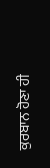ਕੁਰਬਾਨ ਹੋਣਾ ਹੀ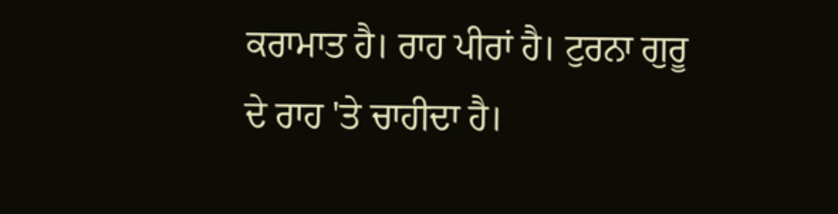ਕਰਾਮਾਤ ਹੈ। ਰਾਹ ਪੀਰਾਂ ਹੈ। ਟੁਰਨਾ ਗੁਰੂ ਦੇ ਰਾਹ 'ਤੇ ਚਾਹੀਦਾ ਹੈ।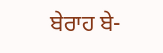ਬੇਰਾਹ ਬੇ-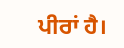ਪੀਰਾਂ ਹੈ।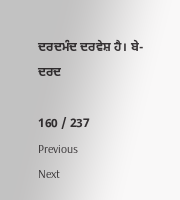ਦਰਦਮੰਦ ਦਰਵੇਸ਼ ਹੈ। ਬੇ-ਦਰਦ

160 / 237
Previous
Next